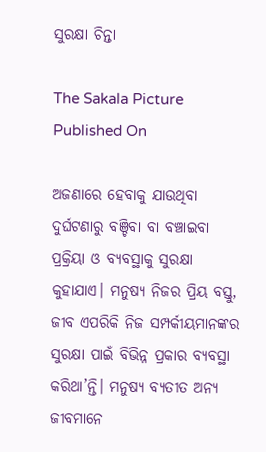ସୁରକ୍ଷା ଚିନ୍ତା

The Sakala Picture
Published On

ଅଜଣାରେ ହେବାକୁ ଯାଉଥିବା ଦୁର୍ଘଟଣାରୁ ବଞ୍ଚିବା ବା ବଞ୍ଚାଇବା ପ୍ରକ୍ରିୟା ଓ ବ୍ୟବସ୍ଥାକୁ ସୁରକ୍ଷା କୁହାଯାଏ। ମନୁଷ୍ୟ ନିଜର ପ୍ରିୟ ବସ୍ତୁ, ଜୀବ ଏପରିକି ନିଜ ସମ୍ପର୍କୀୟମାନଙ୍କର ସୁରକ୍ଷା ପାଇଁ ବିଭିନ୍ନ ପ୍ରକାର ବ୍ୟବସ୍ଥା କରିଥା’ନ୍ତି। ମନୁଷ୍ୟ ବ୍ୟତୀତ ଅନ୍ୟ ଜୀବମାନେ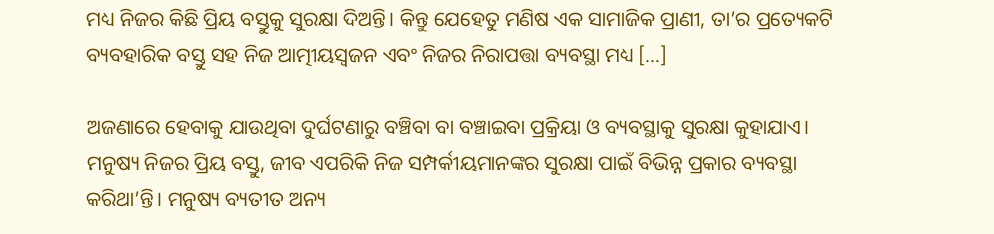ମଧ୍ୟ ନିଜର କିଛି ପ୍ରିୟ ବସ୍ତୁକୁ ସୁରକ୍ଷା ଦିଅନ୍ତି। କିନ୍ତୁ ଯେହେତୁ ମଣିଷ ଏକ ସାମାଜିକ ପ୍ରାଣୀ, ତା’ର ପ୍ରତ୍ୟେକଟି ବ୍ୟବହାରିକ ବସ୍ତୁ ସହ ନିଜ ଆତ୍ମୀୟସ୍ୱଜନ ଏବଂ ନିଜର ନିରାପତ୍ତା ବ୍ୟବସ୍ଥା ମଧ୍ୟ […]

ଅଜଣାରେ ହେବାକୁ ଯାଉଥିବା ଦୁର୍ଘଟଣାରୁ ବଞ୍ଚିବା ବା ବଞ୍ଚାଇବା ପ୍ରକ୍ରିୟା ଓ ବ୍ୟବସ୍ଥାକୁ ସୁରକ୍ଷା କୁହାଯାଏ। ମନୁଷ୍ୟ ନିଜର ପ୍ରିୟ ବସ୍ତୁ, ଜୀବ ଏପରିକି ନିଜ ସମ୍ପର୍କୀୟମାନଙ୍କର ସୁରକ୍ଷା ପାଇଁ ବିଭିନ୍ନ ପ୍ରକାର ବ୍ୟବସ୍ଥା କରିଥା’ନ୍ତି। ମନୁଷ୍ୟ ବ୍ୟତୀତ ଅନ୍ୟ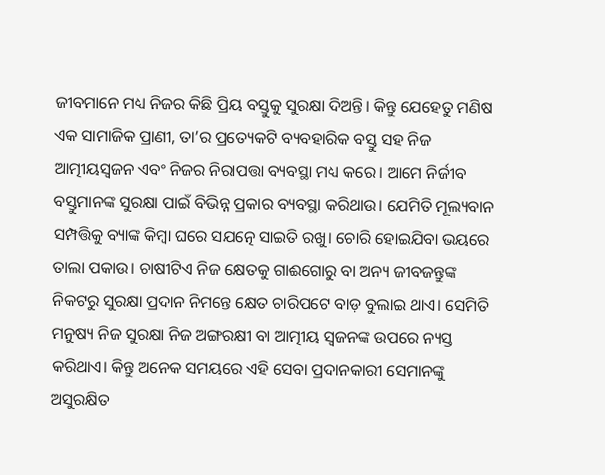ଜୀବମାନେ ମଧ୍ୟ ନିଜର କିଛି ପ୍ରିୟ ବସ୍ତୁକୁ ସୁରକ୍ଷା ଦିଅନ୍ତି। କିନ୍ତୁ ଯେହେତୁ ମଣିଷ ଏକ ସାମାଜିକ ପ୍ରାଣୀ, ତା’ର ପ୍ରତ୍ୟେକଟି ବ୍ୟବହାରିକ ବସ୍ତୁ ସହ ନିଜ ଆତ୍ମୀୟସ୍ୱଜନ ଏବଂ ନିଜର ନିରାପତ୍ତା ବ୍ୟବସ୍ଥା ମଧ୍ୟ କରେ। ଆମେ ନିର୍ଜୀବ ବସ୍ତୁମାନଙ୍କ ସୁରକ୍ଷା ପାଇଁ ବିଭିନ୍ନ ପ୍ରକାର ବ୍ୟବସ୍ଥା କରିଥାଉ। ଯେମିତି ମୂଲ୍ୟବାନ ସମ୍ପତ୍ତିକୁ ବ୍ୟାଙ୍କ କିମ୍ବା ଘରେ ସଯତ୍ନେ ସାଇତି ରଖୁ। ଚୋରି ହୋଇଯିବା ଭୟରେ ତାଲା ପକାଉ। ଚାଷୀଟିଏ ନିଜ କ୍ଷେତକୁ ଗାଈଗୋରୁ ବା ଅନ୍ୟ ଜୀବଜନ୍ତୁଙ୍କ ନିକଟରୁ ସୁରକ୍ଷା ପ୍ରଦାନ ନିମନ୍ତେ କ୍ଷେତ ଚାରିପଟେ ବାଡ଼ ବୁଲାଇ ଥାଏ। ସେମିତି ମନୁଷ୍ୟ ନିଜ ସୁରକ୍ଷା ନିଜ ଅଙ୍ଗରକ୍ଷୀ ବା ଆତ୍ମୀୟ ସ୍ୱଜନଙ୍କ ଉପରେ ନ୍ୟସ୍ତ କରିଥାଏ। କିନ୍ତୁ ଅନେକ ସମୟରେ ଏହି ସେବା ପ୍ରଦାନକାରୀ ସେମାନଙ୍କୁ ଅସୁରକ୍ଷିତ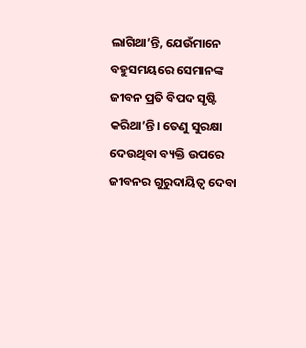ଲାଗିଥା’ନ୍ତି, ଯେଉଁମାନେ ବହୁସମୟରେ ସେମାନଙ୍କ ଜୀବନ ପ୍ରତି ବିପଦ ସୃଷ୍ଟି କରିଥା’ନ୍ତି। ତେଣୁ ସୁରକ୍ଷା ଦେଉଥିବା ବ୍ୟକ୍ତି ଉପରେ ଜୀବନର ଗୁରୁଦାୟିତ୍ୱ ଦେବା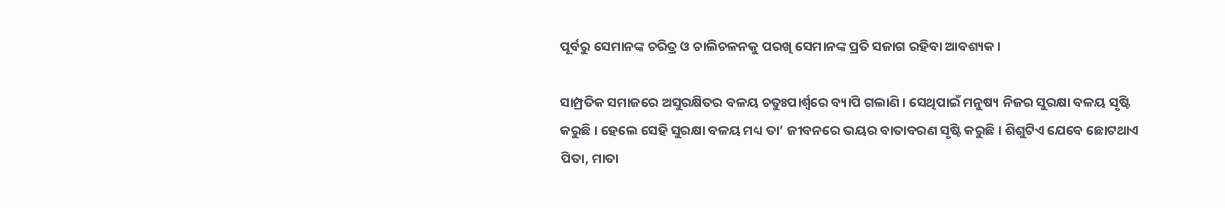ପୂର୍ବରୁ ସେମାନଙ୍କ ଚରିତ୍ର ଓ ଚାଲିଚଳନକୁ ପରଖି ସେମାନଙ୍କ ପ୍ରତି ସଜାଗ ରହିବା ଆବଶ୍ୟକ।

ସାମ୍ପ୍ରତିକ ସମାଜରେ ଅସୁରକ୍ଷିତର ବଳୟ ଚତୁଃପାର୍ଶ୍ବରେ ବ୍ୟାପି ଗଲାଣି। ସେଥିପାଇଁ ମନୁଷ୍ୟ ନିଜର ସୁରକ୍ଷା ବଳୟ ସୃଷ୍ଟି କରୁଛି। ହେଲେ ସେହି ସୁରକ୍ଷା ବଳୟ ମଧ୍ୟ ତା’ ଜୀବନରେ ଭୟର ବାତାବରଣ ସୃଷ୍ଟି କରୁଛି। ଶିଶୁଟିଏ ଯେବେ ଛୋଟଥାଏ ପିତା, ମାତା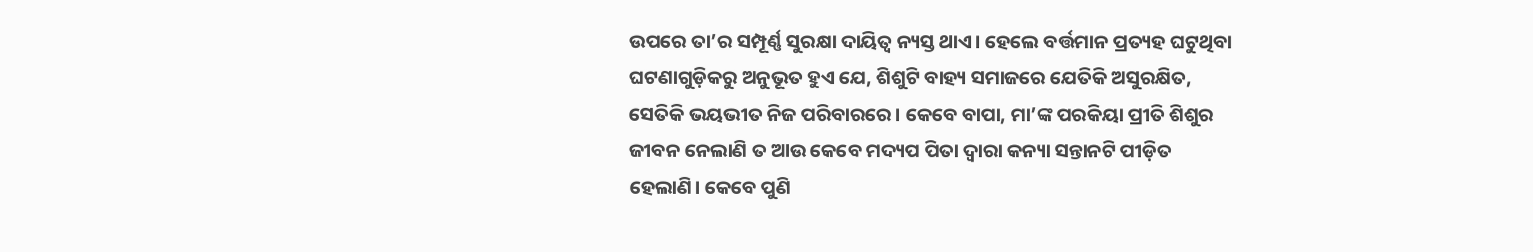ଉପରେ ତା’ର ସମ୍ପୂର୍ଣ୍ଣ ସୁରକ୍ଷା ଦାୟିତ୍ୱ ନ୍ୟସ୍ତ ଥାଏ। ହେଲେ ବର୍ତ୍ତମାନ ପ୍ରତ୍ୟହ ଘଟୁଥିବା ଘଟଣାଗୁଡ଼ିକରୁ ଅନୁଭୂତ ହୁଏ ଯେ, ଶିଶୁଟି ବାହ୍ୟ ସମାଜରେ ଯେତିକି ଅସୁରକ୍ଷିତ, ସେତିକି ଭୟଭୀତ ନିଜ ପରିବାରରେ। କେବେ ବାପା, ମା’ଙ୍କ ପରକିୟା ପ୍ରୀତି ଶିଶୁର ଜୀବନ ନେଲାଣି ତ ଆଉ କେବେ ମଦ୍ୟପ ପିତା ଦ୍ୱାରା କନ୍ୟା ସନ୍ତାନଟି ପୀଡ଼ିତ ହେଲାଣି। କେବେ ପୁଣି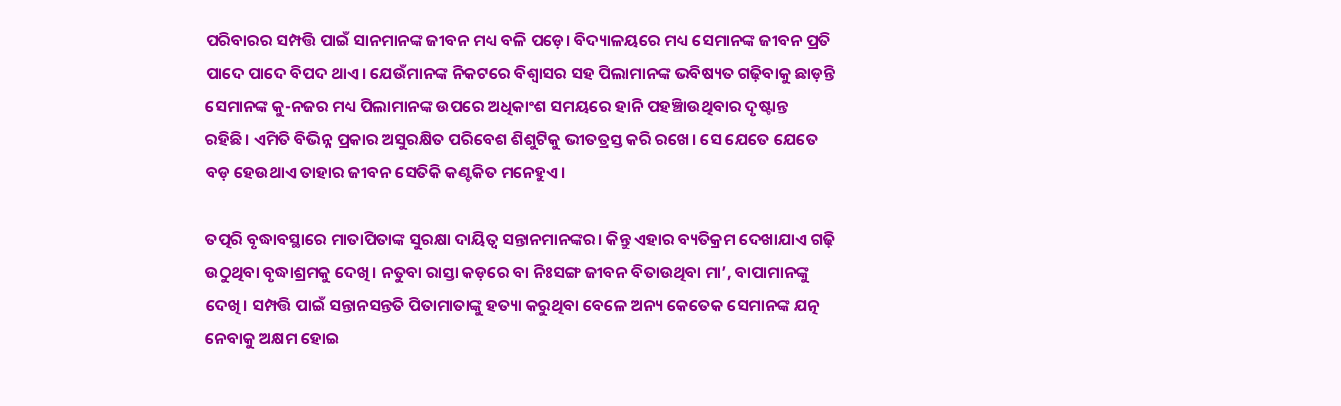ପରିବାରର ସମ୍ପତ୍ତି ପାଇଁ ସାନମାନଙ୍କ ଜୀବନ ମଧ୍ୟ ବଳି ପଡ଼େ। ବିଦ୍ୟାଳୟରେ ମଧ୍ୟ ସେମାନଙ୍କ ଜୀବନ ପ୍ରତି ପାଦେ ପାଦେ ବିପଦ ଥାଏ। ଯେଉଁମାନଙ୍କ ନିକଟରେ ବିଶ୍ୱାସର ସହ ପିଲାମାନଙ୍କ ଭବିଷ୍ୟତ ଗଢ଼ିବାକୁ ଛାଡ଼ନ୍ତି ସେମାନଙ୍କ କୁ-ନଜର ମଧ୍ୟ ପିଲାମାନଙ୍କ ଉପରେ ଅଧିକାଂଶ ସମୟରେ ହାନି ପହଞ୍ଚିାଉଥିବାର ଦୃଷ୍ଟାନ୍ତ ରହିଛି। ଏମିତି ବିଭିନ୍ନ ପ୍ରକାର ଅସୁରକ୍ଷିତ ପରିବେଶ ଶିଶୁଟିକୁ ଭୀତତ୍ରସ୍ତ କରି ରଖେ। ସେ ଯେତେ ଯେତେ ବଡ଼ ହେଉଥାଏ ତାହାର ଜୀବନ ସେତିକି କଣ୍ଟକିତ ମନେହୁଏ।

ତତ୍ପରି ବୃଦ୍ଧାବସ୍ଥାରେ ମାତାପିତାଙ୍କ ସୁରକ୍ଷା ଦାୟିତ୍ୱ ସନ୍ତାନମାନଙ୍କର। କିନ୍ତୁ ଏହାର ବ୍ୟତିକ୍ରମ ଦେଖାଯାଏ ଗଢ଼ି ଉଠୁଥିବା ବୃଦ୍ଧାଶ୍ରମକୁ ଦେଖି। ନତୁବା ରାସ୍ତା କଡ଼ରେ ବା ନିଃସଙ୍ଗ ଜୀବନ ବିତାଉଥିବା ମା’, ବାପାମାନଙ୍କୁ ଦେଖି। ସମ୍ପତ୍ତି ପାଇଁ ସନ୍ତାନସନ୍ତତି ପିତାମାତାଙ୍କୁ ହତ୍ୟା କରୁଥିବା ବେଳେ ଅନ୍ୟ କେତେକ ସେମାନଙ୍କ ଯତ୍ନ ନେବାକୁ ଅକ୍ଷମ ହୋଇ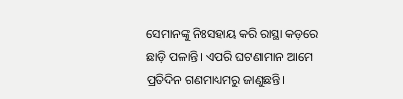ସେମାନଙ୍କୁ ନିଃସହାୟ କରି ରାସ୍ଥା କଡ଼ରେ ଛାଡ଼ି ପଳାନ୍ତି। ଏପରି ଘଟଣାମାନ ଆମେ ପ୍ରତିଦିନ ଗଣମାଧ୍ୟମରୁ ଜାଣୁଛନ୍ତି।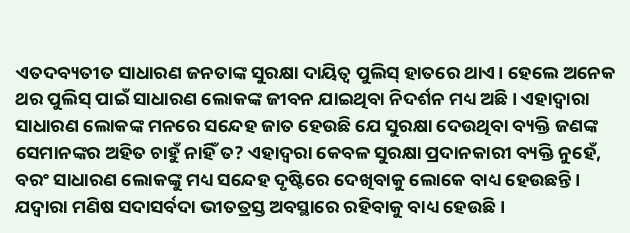ଏତଦବ୍ୟତୀତ ସାଧାରଣ ଜନତାଙ୍କ ସୁରକ୍ଷା ଦାୟିତ୍ୱ ପୁଲିସ୍‌‌ ହାତରେ ଥାଏ। ହେଲେ ଅନେକ ଥର ପୁଲିସ୍‌‌ ପାଇଁ ସାଧାରଣ ଲୋକଙ୍କ ଜୀବନ ଯାଇଥିବା ନିଦର୍ଶନ ମଧ୍ୟ ଅଛି। ଏହାଦ୍ୱାରା ସାଧାରଣ ଲୋକଙ୍କ ମନରେ ସନ୍ଦେହ ଜାତ ହେଉଛି ଯେ ସୁରକ୍ଷା ଦେଉଥିବା ବ୍ୟକ୍ତି ଜଣଙ୍କ ସେମାନଙ୍କର ଅହିତ ଚାହୁଁ ନାହିଁ ତ? ଏହାଦ୍ୱରା କେବଳ ସୁରକ୍ଷା ପ୍ରଦାନକାରୀ ବ୍ୟକ୍ତି ନୁହେଁ, ବରଂ ସାଧାରଣ ଲୋକଙ୍କୁ ମଧ୍ୟ ସନ୍ଦେହ ଦୃଷ୍ଟିରେ ଦେଖିବାକୁ ଲୋକେ ବାଧ୍ୟ ହେଉଛନ୍ତି। ଯଦ୍ୱାରା ମଣିଷ ସଦାସର୍ବଦା ଭୀତତ୍ରସ୍ତ ଅବସ୍ଥାରେ ରହିବାକୁ ବାଧ୍ୟ ହେଉଛି।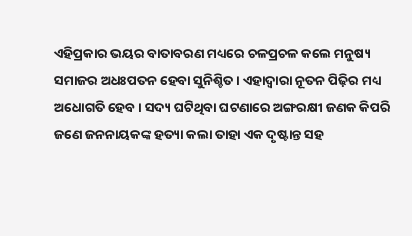ଏହିପ୍ରକାର ଭୟର ବାତାବରଣ ମଧ୍ୟରେ ଚଳପ୍ରଚଳ କଲେ ମନୁଷ୍ୟ ସମାଜର ଅଧଃପତନ ହେବା ସୁନିଶ୍ଚିତ। ଏହାଦ୍ୱାରା ନୂତନ ପିଢ଼ିର ମଧ୍ୟ ଅଧୋଗତି ହେବ। ସଦ୍ୟ ଘଟିଥିବା ଘଟଣାରେ ଅଙ୍ଗରକ୍ଷୀ ଜଣକ କିପରି ଜଣେ ଜନନାୟକଙ୍କ ହତ୍ୟା କଲା ତାହା ଏକ ଦୃଷ୍ଟାନ୍ତ ସହ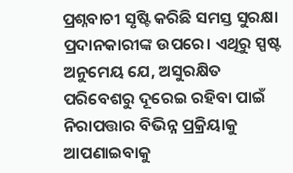ପ୍ରଶ୍ନବାଚୀ ସୃଷ୍ଟି କରିଛି ସମସ୍ତ ସୁରକ୍ଷା ପ୍ରଦାନକାରୀଙ୍କ ଉପରେ। ଏଥିରୁ ସ୍ପଷ୍ଟ ଅନୁମେୟ ଯେ, ଅସୁରକ୍ଷିତ ପରିବେଶରୁ ଦୂରେଇ ରହିବା ପାଇଁ ନିରାପତ୍ତାର ବିଭିନ୍ନ ପ୍ରକ୍ରିୟାକୁ ଆପଣାଇବାକୁ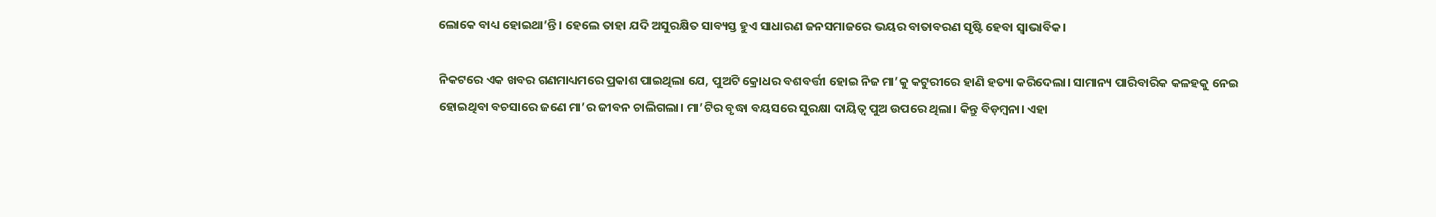ଲୋକେ ବାଧ୍ୟ ହୋଇଥା’ନ୍ତି। ହେଲେ ତାହା ଯଦି ଅସୁରକ୍ଷିତ ସାବ୍ୟସ୍ତ ହୁଏ ସାଧାରଣ ଜନସମାଜରେ ଭୟର ବାତାବରଣ ସୃଷ୍ଟି ହେବା ସ୍ୱାଭାବିକ।

ନିକଟରେ ଏକ ଖବର ଗଣମାଧ୍ୟମରେ ପ୍ରକାଶ ପାଇଥିଲା ଯେ, ପୁଅଟି କ୍ରୋଧର ବଶବର୍ତ୍ତୀ ହୋଇ ନିଜ ମା’କୁ କଟୁରୀରେ ହାଣି ହତ୍ୟା କରିଦେଲା। ସାମାନ୍ୟ ପାରିବାରିକ କଳହକୁ ନେଇ ହୋଇଥିବା ବଚସାରେ ଜଣେ ମା’ର ଜୀବନ ଚାଲିଗଲା। ମା’ଟିର ବୃଦ୍ଧା ବୟସରେ ସୁରକ୍ଷା ଦାୟିତ୍ୱ ପୁଅ ଉପରେ ଥିଲା। କିନ୍ତୁ ବିଡ଼ମ୍ବନା। ଏହା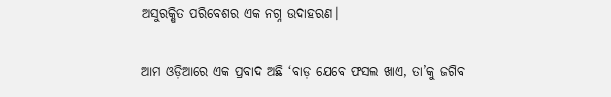ଅସୁରକ୍ଷିତ ପରିବେଶର ଏକ ନଗ୍ନ ଉଦାହରଣ।

ଆମ ଓଡ଼ିଆରେ ଏକ ପ୍ରବାଦ ଅଛି ‘ବାଡ଼ ଯେବେ ଫସଲ ଖାଏ, ତା’କୁ ଜଗିବ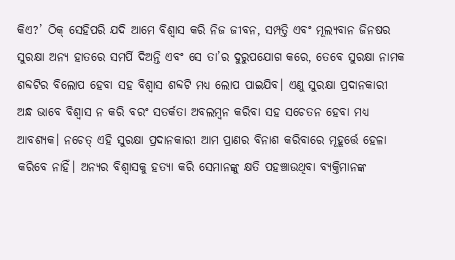କିଏ?’ ଠିକ୍‌‌ ସେହିପରି ଯଦି ଆମେ ବିଶ୍ୱାସ କରି ନିଜ ଜୀବନ, ସମ୍ପତ୍ତି ଏବଂ ମୂଲ୍ୟବାନ ଜିନଷର ସୁରକ୍ଷା ଅନ୍ୟ ହାତରେ ସମର୍ପି ଦିଅନ୍ତି ଏବଂ ସେ ତା’ର ଦୁରୁପଯୋଗ କରେ, ତେବେ ସୁରକ୍ଷା ନାମକ ଶବ୍ଦଟିର ବିଲୋପ ହେବା ସହ ବିଶ୍ୱାସ ଶବ୍ଦଟି ମଧ୍ୟ ଲୋପ ପାଇଯିବ। ଏଣୁ ସୁରକ୍ଷା ପ୍ରଦାନକାରୀ ଅନ୍ଧ ଭାବେ ବିଶ୍ୱାସ ନ କରି ବରଂ ସତର୍କତା ଅବଲମ୍ବନ କରିବା ସହ ସଚେତନ ହେବା ମଧ୍ୟ ଆବଶ୍ୟକ। ନଚେତ୍‌‌ ଏହି ସୁରକ୍ଷା ପ୍ରଦାନକାରୀ ଆମ ପ୍ରାଣର ବିନାଶ କରିବାରେ ମୂହୂର୍ତ୍ତେ ହେଳା କରିବେ ନାହିଁ। ଅନ୍ୟର ବିଶ୍ୱାସକୁ ହତ୍ୟା କରି ସେମାନଙ୍କୁ କ୍ଷତି ପହଞ୍ଚାଉଥିବା ବ୍ୟକ୍ତିମାନଙ୍କ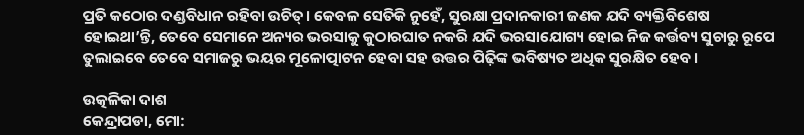ପ୍ରତି କଠୋର ଦଣ୍ଡବିଧାନ ରହିବା ଉଚିତ୍‌‌। କେବଳ ସେତିକି ନୁହେଁ, ସୁରକ୍ଷା ପ୍ରଦାନକାରୀ ଜଣକ ଯଦି ବ୍ୟକ୍ତିବିଶେଷ ହୋଇଥା’ନ୍ତି, ତେବେ ସେମାନେ ଅନ୍ୟର ଭରସାକୁ କୁଠାରଘାତ ନକରି ଯଦି ଭରସାଯୋଗ୍ୟ ହୋଇ ନିଜ କର୍ତ୍ତବ୍ୟ ସୁଚାରୁ ରୂପେ ତୁଲାଇବେ ତେବେ ସମାଜରୁ ଭୟର ମୂଳୋତ୍ପାଟନ ହେବା ସହ ଉତ୍ତର ପିଢ଼ିଙ୍କ ଭବିଷ୍ୟତ ଅଧିକ ସୁରକ୍ଷିତ ହେବ।

ଉତ୍କଳିକା ଦାଶ
କେନ୍ଦ୍ରାପଡା, ମୋ: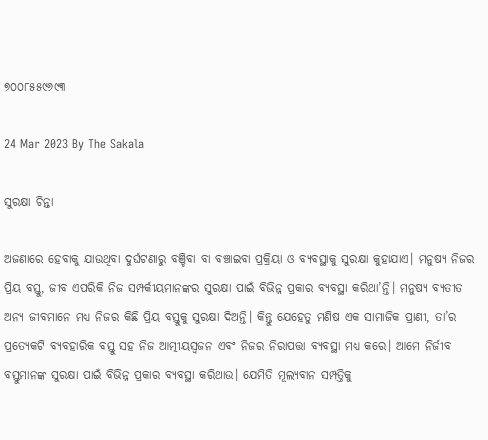୭୦୦୮୫୫୯୬୯୩

24 Mar 2023 By The Sakala

ସୁରକ୍ଷା ଚିନ୍ତା

ଅଜଣାରେ ହେବାକୁ ଯାଉଥିବା ଦୁର୍ଘଟଣାରୁ ବଞ୍ଚିବା ବା ବଞ୍ଚାଇବା ପ୍ରକ୍ରିୟା ଓ ବ୍ୟବସ୍ଥାକୁ ସୁରକ୍ଷା କୁହାଯାଏ। ମନୁଷ୍ୟ ନିଜର ପ୍ରିୟ ବସ୍ତୁ, ଜୀବ ଏପରିକି ନିଜ ସମ୍ପର୍କୀୟମାନଙ୍କର ସୁରକ୍ଷା ପାଇଁ ବିଭିନ୍ନ ପ୍ରକାର ବ୍ୟବସ୍ଥା କରିଥା’ନ୍ତି। ମନୁଷ୍ୟ ବ୍ୟତୀତ ଅନ୍ୟ ଜୀବମାନେ ମଧ୍ୟ ନିଜର କିଛି ପ୍ରିୟ ବସ୍ତୁକୁ ସୁରକ୍ଷା ଦିଅନ୍ତି। କିନ୍ତୁ ଯେହେତୁ ମଣିଷ ଏକ ସାମାଜିକ ପ୍ରାଣୀ, ତା’ର ପ୍ରତ୍ୟେକଟି ବ୍ୟବହାରିକ ବସ୍ତୁ ସହ ନିଜ ଆତ୍ମୀୟସ୍ୱଜନ ଏବଂ ନିଜର ନିରାପତ୍ତା ବ୍ୟବସ୍ଥା ମଧ୍ୟ କରେ। ଆମେ ନିର୍ଜୀବ ବସ୍ତୁମାନଙ୍କ ସୁରକ୍ଷା ପାଇଁ ବିଭିନ୍ନ ପ୍ରକାର ବ୍ୟବସ୍ଥା କରିଥାଉ। ଯେମିତି ମୂଲ୍ୟବାନ ସମ୍ପତ୍ତିକୁ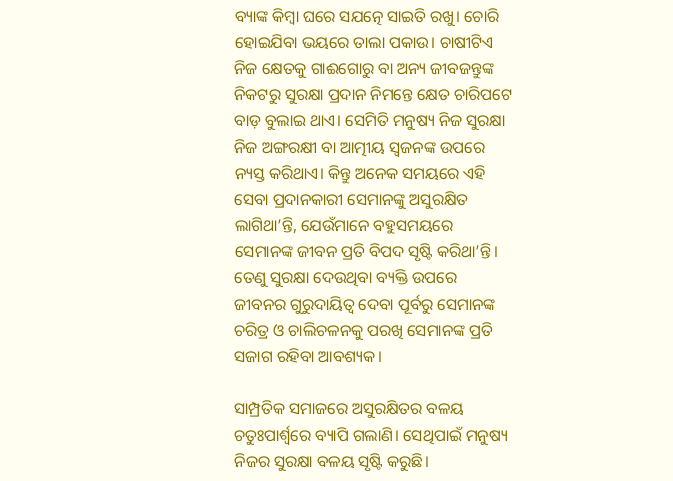ବ୍ୟାଙ୍କ କିମ୍ବା ଘରେ ସଯତ୍ନେ ସାଇତି ରଖୁ। ଚୋରି ହୋଇଯିବା ଭୟରେ ତାଲା ପକାଉ। ଚାଷୀଟିଏ ନିଜ କ୍ଷେତକୁ ଗାଈଗୋରୁ ବା ଅନ୍ୟ ଜୀବଜନ୍ତୁଙ୍କ ନିକଟରୁ ସୁରକ୍ଷା ପ୍ରଦାନ ନିମନ୍ତେ କ୍ଷେତ ଚାରିପଟେ ବାଡ଼ ବୁଲାଇ ଥାଏ। ସେମିତି ମନୁଷ୍ୟ ନିଜ ସୁରକ୍ଷା ନିଜ ଅଙ୍ଗରକ୍ଷୀ ବା ଆତ୍ମୀୟ ସ୍ୱଜନଙ୍କ ଉପରେ ନ୍ୟସ୍ତ କରିଥାଏ। କିନ୍ତୁ ଅନେକ ସମୟରେ ଏହି ସେବା ପ୍ରଦାନକାରୀ ସେମାନଙ୍କୁ ଅସୁରକ୍ଷିତ ଲାଗିଥା’ନ୍ତି, ଯେଉଁମାନେ ବହୁସମୟରେ ସେମାନଙ୍କ ଜୀବନ ପ୍ରତି ବିପଦ ସୃଷ୍ଟି କରିଥା’ନ୍ତି। ତେଣୁ ସୁରକ୍ଷା ଦେଉଥିବା ବ୍ୟକ୍ତି ଉପରେ ଜୀବନର ଗୁରୁଦାୟିତ୍ୱ ଦେବା ପୂର୍ବରୁ ସେମାନଙ୍କ ଚରିତ୍ର ଓ ଚାଲିଚଳନକୁ ପରଖି ସେମାନଙ୍କ ପ୍ରତି ସଜାଗ ରହିବା ଆବଶ୍ୟକ।

ସାମ୍ପ୍ରତିକ ସମାଜରେ ଅସୁରକ୍ଷିତର ବଳୟ ଚତୁଃପାର୍ଶ୍ବରେ ବ୍ୟାପି ଗଲାଣି। ସେଥିପାଇଁ ମନୁଷ୍ୟ ନିଜର ସୁରକ୍ଷା ବଳୟ ସୃଷ୍ଟି କରୁଛି।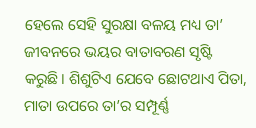ହେଲେ ସେହି ସୁରକ୍ଷା ବଳୟ ମଧ୍ୟ ତା’ ଜୀବନରେ ଭୟର ବାତାବରଣ ସୃଷ୍ଟି କରୁଛି। ଶିଶୁଟିଏ ଯେବେ ଛୋଟଥାଏ ପିତା, ମାତା ଉପରେ ତା’ର ସମ୍ପୂର୍ଣ୍ଣ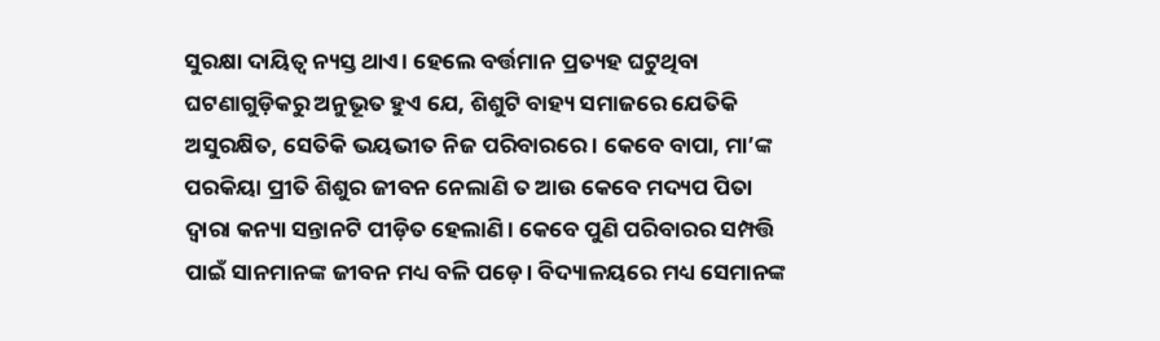ସୁରକ୍ଷା ଦାୟିତ୍ୱ ନ୍ୟସ୍ତ ଥାଏ। ହେଲେ ବର୍ତ୍ତମାନ ପ୍ରତ୍ୟହ ଘଟୁଥିବା ଘଟଣାଗୁଡ଼ିକରୁ ଅନୁଭୂତ ହୁଏ ଯେ, ଶିଶୁଟି ବାହ୍ୟ ସମାଜରେ ଯେତିକି ଅସୁରକ୍ଷିତ, ସେତିକି ଭୟଭୀତ ନିଜ ପରିବାରରେ। କେବେ ବାପା, ମା’ଙ୍କ ପରକିୟା ପ୍ରୀତି ଶିଶୁର ଜୀବନ ନେଲାଣି ତ ଆଉ କେବେ ମଦ୍ୟପ ପିତା ଦ୍ୱାରା କନ୍ୟା ସନ୍ତାନଟି ପୀଡ଼ିତ ହେଲାଣି। କେବେ ପୁଣି ପରିବାରର ସମ୍ପତ୍ତି ପାଇଁ ସାନମାନଙ୍କ ଜୀବନ ମଧ୍ୟ ବଳି ପଡ଼େ। ବିଦ୍ୟାଳୟରେ ମଧ୍ୟ ସେମାନଙ୍କ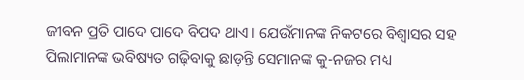ଜୀବନ ପ୍ରତି ପାଦେ ପାଦେ ବିପଦ ଥାଏ। ଯେଉଁମାନଙ୍କ ନିକଟରେ ବିଶ୍ୱାସର ସହ ପିଲାମାନଙ୍କ ଭବିଷ୍ୟତ ଗଢ଼ିବାକୁ ଛାଡ଼ନ୍ତି ସେମାନଙ୍କ କୁ-ନଜର ମଧ୍ୟ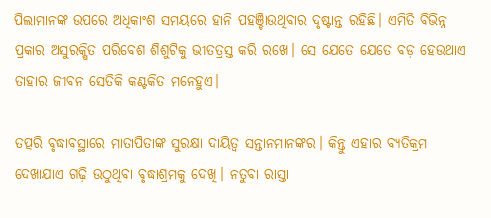ପିଲାମାନଙ୍କ ଉପରେ ଅଧିକାଂଶ ସମୟରେ ହାନି ପହଞ୍ଚିାଉଥିବାର ଦୃଷ୍ଟାନ୍ତ ରହିଛି। ଏମିତି ବିଭିନ୍ନ ପ୍ରକାର ଅସୁରକ୍ଷିତ ପରିବେଶ ଶିଶୁଟିକୁ ଭୀତତ୍ରସ୍ତ କରି ରଖେ। ସେ ଯେତେ ଯେତେ ବଡ଼ ହେଉଥାଏ ତାହାର ଜୀବନ ସେତିକି କଣ୍ଟକିତ ମନେହୁଏ।

ତତ୍ପରି ବୃଦ୍ଧାବସ୍ଥାରେ ମାତାପିତାଙ୍କ ସୁରକ୍ଷା ଦାୟିତ୍ୱ ସନ୍ତାନମାନଙ୍କର। କିନ୍ତୁ ଏହାର ବ୍ୟତିକ୍ରମ ଦେଖାଯାଏ ଗଢ଼ି ଉଠୁଥିବା ବୃଦ୍ଧାଶ୍ରମକୁ ଦେଖି। ନତୁବା ରାସ୍ତା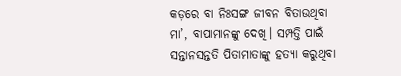କଡ଼ରେ ବା ନିଃସଙ୍ଗ ଜୀବନ ବିତାଉଥିବା ମା’, ବାପାମାନଙ୍କୁ ଦେଖି। ସମ୍ପତ୍ତି ପାଇଁ ସନ୍ତାନସନ୍ତତି ପିତାମାତାଙ୍କୁ ହତ୍ୟା କରୁଥିବା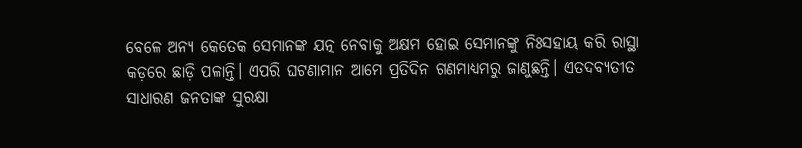ବେଳେ ଅନ୍ୟ କେତେକ ସେମାନଙ୍କ ଯତ୍ନ ନେବାକୁ ଅକ୍ଷମ ହୋଇ ସେମାନଙ୍କୁ ନିଃସହାୟ କରି ରାସ୍ଥା କଡ଼ରେ ଛାଡ଼ି ପଳାନ୍ତି। ଏପରି ଘଟଣାମାନ ଆମେ ପ୍ରତିଦିନ ଗଣମାଧ୍ୟମରୁ ଜାଣୁଛନ୍ତି। ଏତଦବ୍ୟତୀତ ସାଧାରଣ ଜନତାଙ୍କ ସୁରକ୍ଷା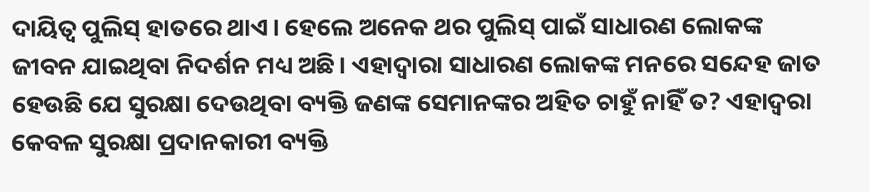ଦାୟିତ୍ୱ ପୁଲିସ୍‌‌ ହାତରେ ଥାଏ। ହେଲେ ଅନେକ ଥର ପୁଲିସ୍‌‌ ପାଇଁ ସାଧାରଣ ଲୋକଙ୍କ ଜୀବନ ଯାଇଥିବା ନିଦର୍ଶନ ମଧ୍ୟ ଅଛି। ଏହାଦ୍ୱାରା ସାଧାରଣ ଲୋକଙ୍କ ମନରେ ସନ୍ଦେହ ଜାତ ହେଉଛି ଯେ ସୁରକ୍ଷା ଦେଉଥିବା ବ୍ୟକ୍ତି ଜଣଙ୍କ ସେମାନଙ୍କର ଅହିତ ଚାହୁଁ ନାହିଁ ତ? ଏହାଦ୍ୱରା କେବଳ ସୁରକ୍ଷା ପ୍ରଦାନକାରୀ ବ୍ୟକ୍ତି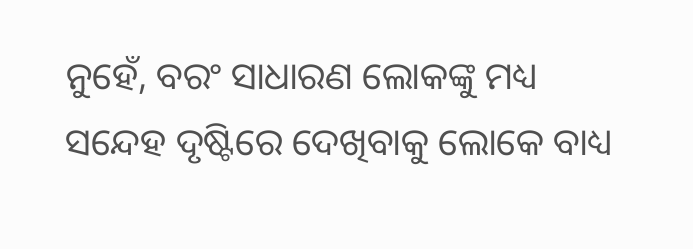ନୁହେଁ, ବରଂ ସାଧାରଣ ଲୋକଙ୍କୁ ମଧ୍ୟ ସନ୍ଦେହ ଦୃଷ୍ଟିରେ ଦେଖିବାକୁ ଲୋକେ ବାଧ୍ୟ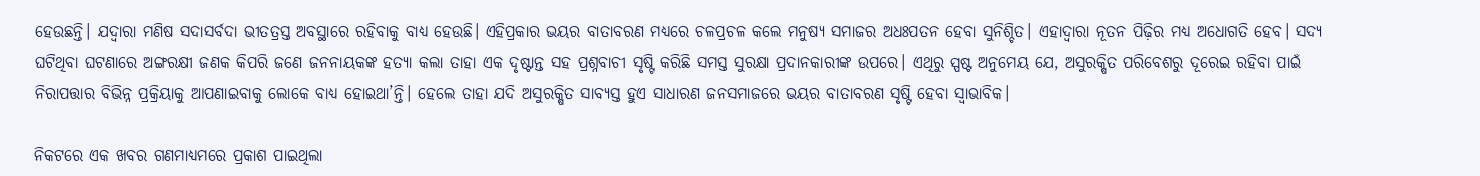ହେଉଛନ୍ତି। ଯଦ୍ୱାରା ମଣିଷ ସଦାସର୍ବଦା ଭୀତତ୍ରସ୍ତ ଅବସ୍ଥାରେ ରହିବାକୁ ବାଧ୍ୟ ହେଉଛି। ଏହିପ୍ରକାର ଭୟର ବାତାବରଣ ମଧ୍ୟରେ ଚଳପ୍ରଚଳ କଲେ ମନୁଷ୍ୟ ସମାଜର ଅଧଃପତନ ହେବା ସୁନିଶ୍ଚିତ। ଏହାଦ୍ୱାରା ନୂତନ ପିଢ଼ିର ମଧ୍ୟ ଅଧୋଗତି ହେବ। ସଦ୍ୟ ଘଟିଥିବା ଘଟଣାରେ ଅଙ୍ଗରକ୍ଷୀ ଜଣକ କିପରି ଜଣେ ଜନନାୟକଙ୍କ ହତ୍ୟା କଲା ତାହା ଏକ ଦୃଷ୍ଟାନ୍ତ ସହ ପ୍ରଶ୍ନବାଚୀ ସୃଷ୍ଟି କରିଛି ସମସ୍ତ ସୁରକ୍ଷା ପ୍ରଦାନକାରୀଙ୍କ ଉପରେ। ଏଥିରୁ ସ୍ପଷ୍ଟ ଅନୁମେୟ ଯେ, ଅସୁରକ୍ଷିତ ପରିବେଶରୁ ଦୂରେଇ ରହିବା ପାଇଁ ନିରାପତ୍ତାର ବିଭିନ୍ନ ପ୍ରକ୍ରିୟାକୁ ଆପଣାଇବାକୁ ଲୋକେ ବାଧ୍ୟ ହୋଇଥା’ନ୍ତି। ହେଲେ ତାହା ଯଦି ଅସୁରକ୍ଷିତ ସାବ୍ୟସ୍ତ ହୁଏ ସାଧାରଣ ଜନସମାଜରେ ଭୟର ବାତାବରଣ ସୃଷ୍ଟି ହେବା ସ୍ୱାଭାବିକ।

ନିକଟରେ ଏକ ଖବର ଗଣମାଧ୍ୟମରେ ପ୍ରକାଶ ପାଇଥିଲା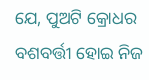ଯେ, ପୁଅଟି କ୍ରୋଧର ବଶବର୍ତ୍ତୀ ହୋଇ ନିଜ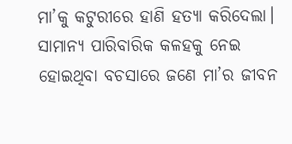ମା’କୁ କଟୁରୀରେ ହାଣି ହତ୍ୟା କରିଦେଲା। ସାମାନ୍ୟ ପାରିବାରିକ କଳହକୁ ନେଇ ହୋଇଥିବା ବଚସାରେ ଜଣେ ମା’ର ଜୀବନ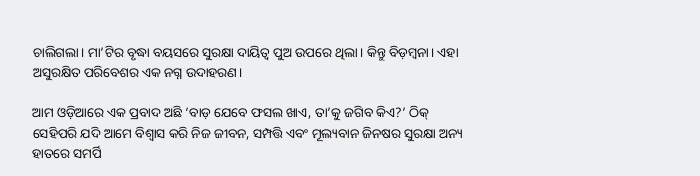ଚାଲିଗଲା। ମା’ଟିର ବୃଦ୍ଧା ବୟସରେ ସୁରକ୍ଷା ଦାୟିତ୍ୱ ପୁଅ ଉପରେ ଥିଲା। କିନ୍ତୁ ବିଡ଼ମ୍ବନା। ଏହା ଅସୁରକ୍ଷିତ ପରିବେଶର ଏକ ନଗ୍ନ ଉଦାହରଣ।

ଆମ ଓଡ଼ିଆରେ ଏକ ପ୍ରବାଦ ଅଛି ‘ବାଡ଼ ଯେବେ ଫସଲ ଖାଏ, ତା’କୁ ଜଗିବ କିଏ?’ ଠିକ୍‌‌ ସେହିପରି ଯଦି ଆମେ ବିଶ୍ୱାସ କରି ନିଜ ଜୀବନ, ସମ୍ପତ୍ତି ଏବଂ ମୂଲ୍ୟବାନ ଜିନଷର ସୁରକ୍ଷା ଅନ୍ୟ ହାତରେ ସମର୍ପି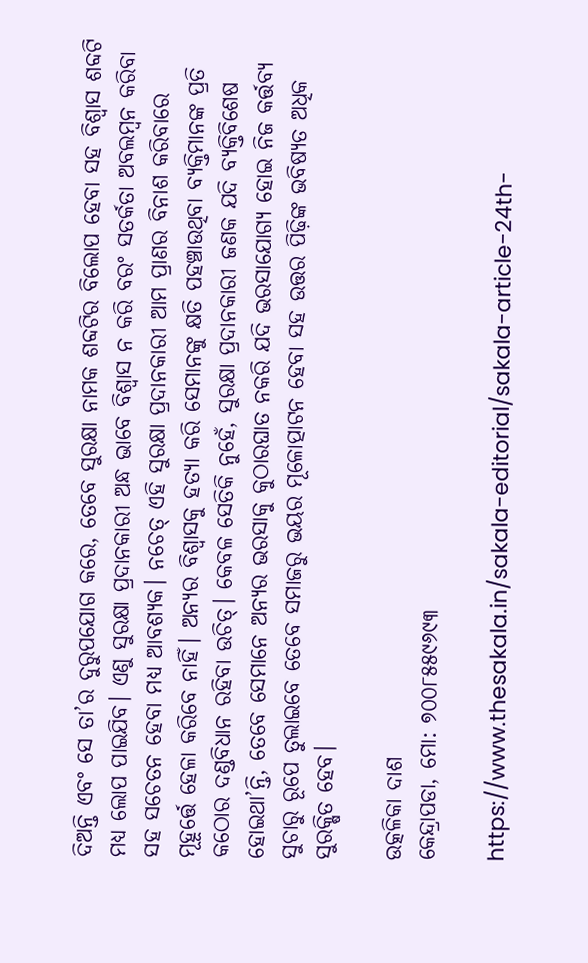ଦିଅନ୍ତି ଏବଂ ସେ ତା’ର ଦୁରୁପଯୋଗ କରେ, ତେବେ ସୁରକ୍ଷା ନାମକ ଶବ୍ଦଟିର ବିଲୋପ ହେବା ସହ ବିଶ୍ୱାସ ଶବ୍ଦଟି ମଧ୍ୟ ଲୋପ ପାଇଯିବ। ଏଣୁ ସୁରକ୍ଷା ପ୍ରଦାନକାରୀ ଅନ୍ଧ ଭାବେ ବିଶ୍ୱାସ ନ କରି ବରଂ ସତର୍କତା ଅବଲମ୍ବନ କରିବା ସହ ସଚେତନ ହେବା ମଧ୍ୟ ଆବଶ୍ୟକ। ନଚେତ୍‌‌ ଏହି ସୁରକ୍ଷା ପ୍ରଦାନକାରୀ ଆମ ପ୍ରାଣର ବିନାଶ କରିବାରେ ମୂହୂର୍ତ୍ତେ ହେଳା କରିବେ ନାହିଁ। ଅନ୍ୟର ବିଶ୍ୱାସକୁ ହତ୍ୟା କରି ସେମାନଙ୍କୁ କ୍ଷତି ପହଞ୍ଚାଉଥିବା ବ୍ୟକ୍ତିମାନଙ୍କ ପ୍ରତି କଠୋର ଦଣ୍ଡବିଧାନ ରହିବା ଉଚିତ୍‌‌। କେବଳ ସେତିକି ନୁହେଁ, ସୁରକ୍ଷା ପ୍ରଦାନକାରୀ ଜଣକ ଯଦି ବ୍ୟକ୍ତିବିଶେଷ ହୋଇଥା’ନ୍ତି, ତେବେ ସେମାନେ ଅନ୍ୟର ଭରସାକୁ କୁଠାରଘାତ ନକରି ଯଦି ଭରସାଯୋଗ୍ୟ ହୋଇ ନିଜ କର୍ତ୍ତବ୍ୟ ସୁଚାରୁ ରୂପେ ତୁଲାଇବେ ତେବେ ସମାଜରୁ ଭୟର ମୂଳୋତ୍ପାଟନ ହେବା ସହ ଉତ୍ତର ପିଢ଼ିଙ୍କ ଭବିଷ୍ୟତ ଅଧିକ ସୁରକ୍ଷିତ ହେବ।

ଉତ୍କଳିକା ଦାଶ
କେନ୍ଦ୍ରାପଡା, ମୋ: ୭୦୦୮୫୫୯୬୯୩

https://www.thesakala.in/sakala-editorial/sakala-article-24th-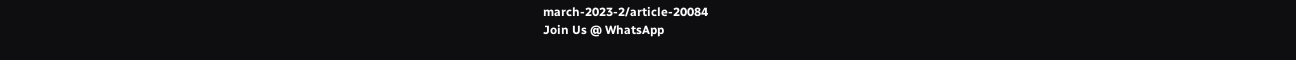march-2023-2/article-20084
Join Us @ WhatsApp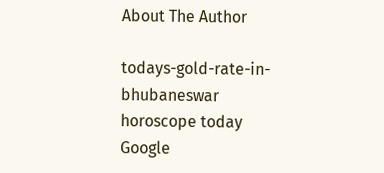About The Author

todays-gold-rate-in-bhubaneswar
horoscope today
Google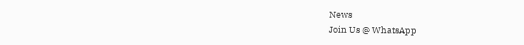News
Join Us @ WhatsApp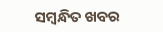ସମ୍ବନ୍ଧିତ ଖବର